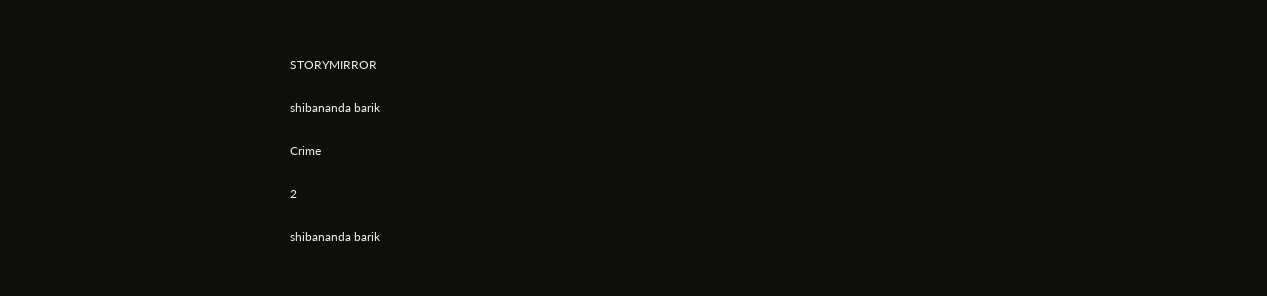STORYMIRROR

shibananda barik

Crime

2

shibananda barik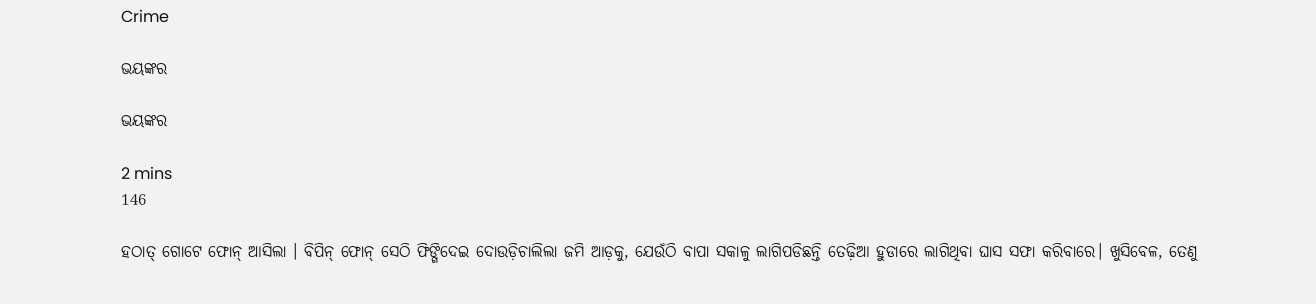Crime

ଭୟଙ୍କର

ଭୟଙ୍କର

2 mins
146

ହଠାତ୍ ଗୋଟେ ଫୋନ୍ ଆସିଲା । ବିପିନ୍ ଫୋନ୍ ସେଠି ଫିଙ୍ଗିଦେଇ ଦୋଉଡ଼ିଚାଲିଲା ଜମି ଆଡ଼କୁ, ଯେଉଁଠି ବାପା ସକାଳୁ ଲାଗିପଡିଛନ୍ତି ତେଢ଼ିଆ ହୁଡାରେ ଲାଗିଥିବା ଘାସ ସଫା କରିବାରେ। ଖୁସିବେଳ, ତେଣୁ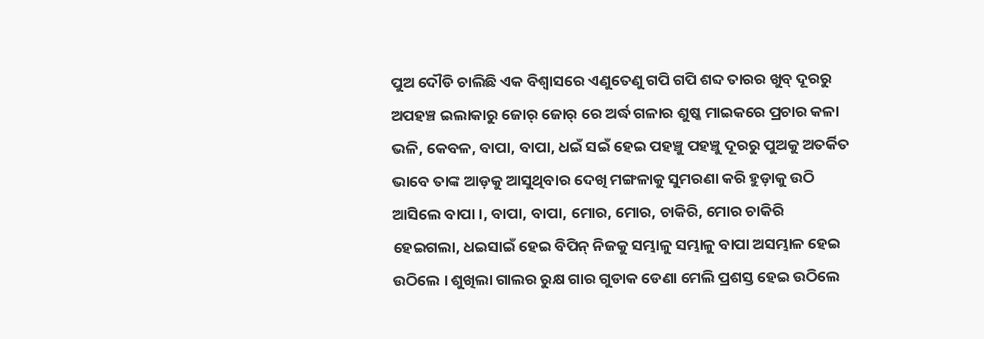ପୁଅ ଦୌଡି ଚାଲିଛି ଏକ ବିଶ୍ଵାସରେ ଏଣୁତେଣୁ ଗପି ଗପି ଶବ୍ଦ ତାରର ଖୁବ୍ ଦୂରରୁ ଅପହଞ୍ଚ ଇଲାକାରୁ ଜୋର୍ ଜୋର୍ ରେ ଅର୍ଦ୍ଧ ଗଳାର ଶୁଷ୍କ ମାଇକରେ ପ୍ରଚାର କଳା ଭଳି, କେବଳ, ବାପା, ବାପା, ଧଇଁ ସଇଁ ହେଇ ପହଞ୍ଚୁ ପହଞ୍ଚୁ ଦୂରରୁ ପୁଅକୁ ଅତର୍କିତ ଭାବେ ତାଙ୍କ ଆଡ଼କୁ ଆସୁଥିବାର ଦେଖି ମଙ୍ଗଳାକୁ ସୁମରଣା କରି ହୁଡ଼ାକୁ ଉଠି ଆସିଲେ ବାପା ।, ବାପା, ବାପା, ମୋର, ମୋର, ଚାକିରି, ମୋର ଚାକିରି ହେଇଗଲା, ଧଇସାଇଁ ହେଇ ବିପିନ୍ ନିଜକୁ ସମ୍ଭାଳୁ ସମ୍ଭାଳୁ ବାପା ଅସମ୍ଭାଳ ହେଇ ଉଠିଲେ । ଶୁଖିଲା ଗାଲର ରୁକ୍ଷ ଗାର ଗୁଡାକ ଡେଣା ମେଲି ପ୍ରଶସ୍ତ ହେଇ ଉଠିଲେ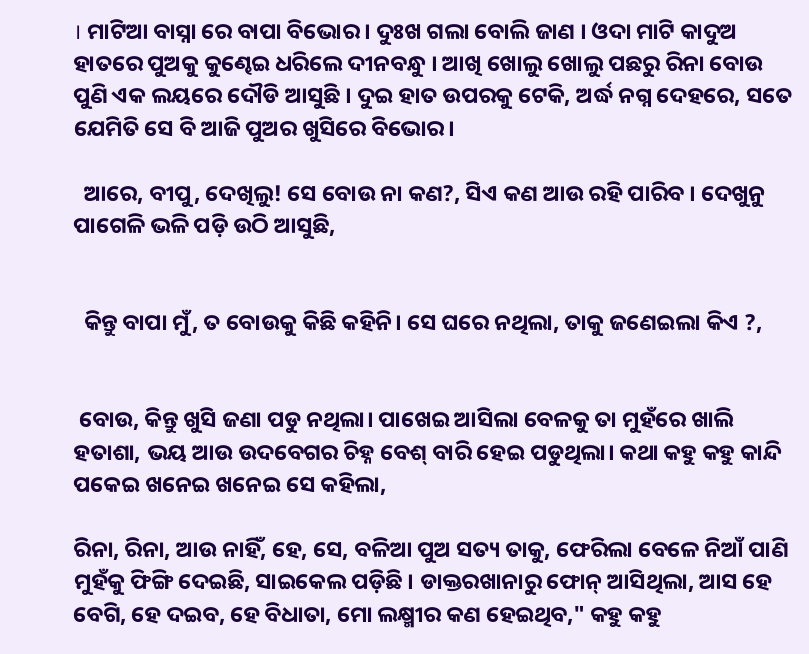। ମାଟିଆ ବାସ୍ନା ରେ ବାପା ବିଭୋର । ଦୁଃଖ ଗଲା ବୋଲି ଜାଣ । ଓଦା ମାଟି କାଦୁଅ ହାତରେ ପୁଅକୁ କୁଣ୍ଢେଇ ଧରିଲେ ଦୀନବନ୍ଧୁ । ଆଖି ଖୋଲୁ ଖୋଲୁ ପଛରୁ ରିନା ବୋଉ ପୁଣି ଏକ ଲୟରେ ଦୌଡି ଆସୁଛି । ଦୁଇ ହାତ ଉପରକୁ ଟେକି, ଅର୍ଦ୍ଧ ନଗ୍ନ ଦେହରେ, ସତେ ଯେମିତି ସେ ବି ଆଜି ପୁଅର ଖୁସିରେ ବିଭୋର।

  ଆରେ, ବୀପୁ, ଦେଖିଲୁ! ସେ ବୋଉ ନା କଣ?, ସିଏ କଣ ଆଉ ରହି ପାରିବ । ଦେଖୁନୁ ପାଗେଳି ଭଳି ପଡ଼ି ଉଠି ଆସୁଛି,


  କିନ୍ତୁ ବାପା ମୁଁ, ତ ବୋଉକୁ କିଛି କହିନି। ସେ ଘରେ ନଥିଲା, ତାକୁ ଜଣେଇଲା କିଏ ?,


 ବୋଉ, କିନ୍ତୁ ଖୁସି ଜଣା ପଡୁ ନଥିଲା। ପାଖେଇ ଆସିଲା ବେଳକୁ ତା ମୁହଁରେ ଖାଲି ହତାଶା, ଭୟ ଆଉ ଉଦବେଗର ଚିହ୍ନ ବେଶ୍ ବାରି ହେଇ ପଡୁଥିଲା। କଥା କହୁ କହୁ କାନ୍ଦି ପକେଇ ଖନେଇ ଖନେଇ ସେ କହିଲା,

ରିନା, ରିନା, ଆଉ ନାହିଁ, ହେ, ସେ, ବଳିଆ ପୁଅ ସତ୍ୟ ତାକୁ, ଫେରିଲା ବେଳେ ନିଆଁ ପାଣି ମୁହଁକୁ ଫିଙ୍ଗି ଦେଇଛି, ସାଇକେଲ ପଡ଼ିଛି । ଡାକ୍ତରଖାନାରୁ ଫୋନ୍ ଆସିଥିଲା, ଆସ ହେ ବେଗି, ହେ ଦଇବ, ହେ ବିଧାତା, ମୋ ଲକ୍ଷ୍ମୀର କଣ ହେଇଥିବ," କହୁ କହୁ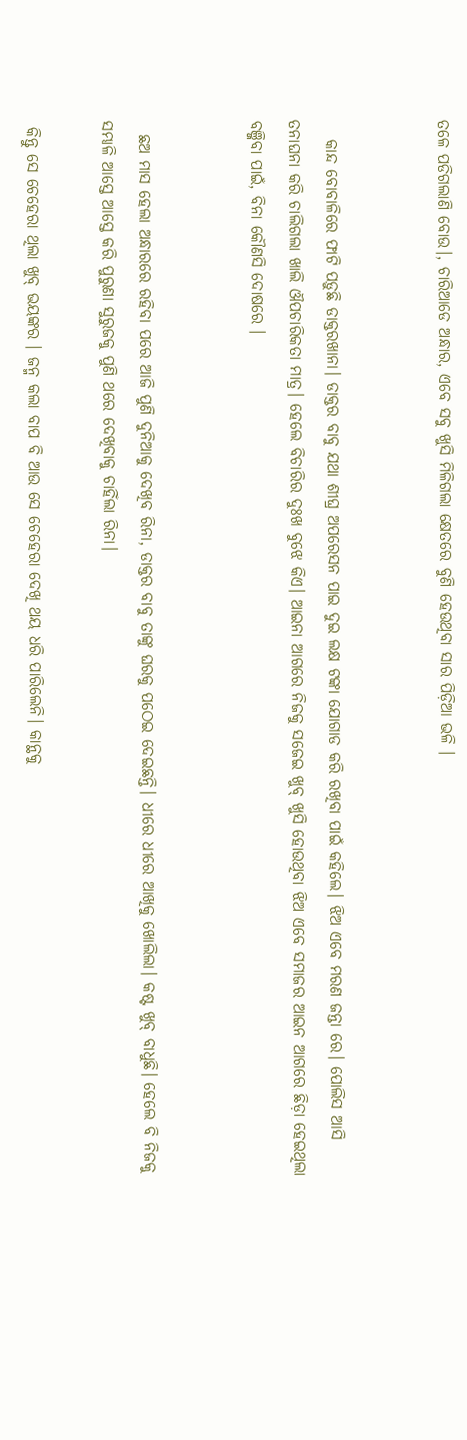ତଳେ ପଡିଗଲାଣି ବୋଉ।, ଚାରିଆଡେ ଅନ୍ଧାର, ଏବେ ସବୁ ଖୁସି ମିଳିଗଲା କ୍ଷେତରେ ବୁଣି ହେଉଥିବା ସାର ପିଡ଼ିଆ ଭଳି ।


   କାନ୍ଦ ବୋବାଳିରେ ଫାଟି ପଡ଼ୁଛି ଡାକ୍ତରଖାନା। ଡାକ୍ତର ବାବୁ ଯଥା ଶୀଘ୍ର ଅପରେସନ ପାଇ ଦୁଇ ଲକ୍ଷ ଟଙ୍କା ଯୋଗାଡ କରି ରଖିବା ପାଇଁ କହିଲେ। ଝିଅ ଏବେ ମରଣ ଜନ୍ତା ରେ। ପୋଲିସ ଆସି ତନାଘନା କରି ଚାଲିଗଲା ଖାଲି ଔପଚାରିକତା ମାତ୍ର। ହେଲେ ବିଚାରିର ଦୁଃଖ ବୁଝେ କିଏ। ଆଇନା ଆଗରେ ନିଜକୁ ସଜେଇ ଖୁବ୍ ଖୁସି ହୋଉଥିବା ଝିଅ ଏବେ ସମାଜର ଆଇନ ଆଗରେ ଛିଡ଼ା ହେଇଥିଲା ବଞ୍ଜିବା ପାଇଁ, ବିନା କୌଣସି ଦୋଷରେ ।


  ଛଅ ମାସ ହେଲା ଅନ୍ଧାରରେ ରହିବା ପରେ ଆଜି ପୁଣି ଦୁନିଆକୁ ଦେଖିବ ରିନା, ଡାକ୍ତର ବାବୁ ତାଙ୍କୁ ଘରକୁ ପଠେଇ ଦେଇଛନ୍ତି। ଧୀରେ ଧୀରେ ଆଖିକୁ ଖୋଲିଲା। କଷ୍ଟ ଖୁବ୍ ବାଧୁଛି। ହେଲେ ବି ନିଜକୁ ସମ୍ଭାଳି ଆସ୍ତେ ଆସ୍ତେ କରି ପୁରୁଣା ସୁରୁଜକୁ ପୁଣି ଥରେ ଦେଖିବାକୁ ଚାହିଁଲା ରିନା।

 କିନ୍ତୁ ସେ ଚେହେରା ଥିଲା ଖୁବ୍ ଭୟଙ୍କର । ଜନ୍ମ କଲା ବାପ ବି ଆଉ ସେ ଚେହେରା ଦେଖି ଥୟ ଧରି ପାରିଲେନି। କାନ୍ଥକୁ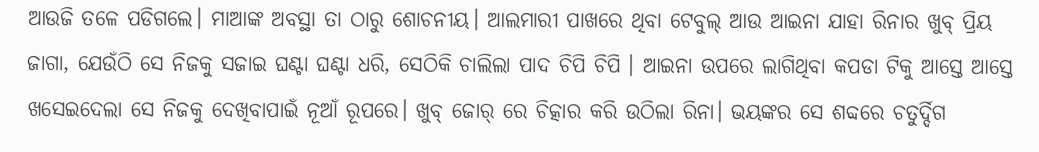ଆଉଜି ତଳେ ପଡିଗଲେ। ମାଆଙ୍କ ଅବସ୍ଥା ତା ଠାରୁ ଶୋଚନୀୟ। ଆଲମାରୀ ପାଖରେ ଥିବା ଟେବୁଲ୍ ଆଉ ଆଇନା ଯାହା ରିନାର ଖୁବ୍ ପ୍ରିୟ ଜାଗା, ଯେଉଁଠି ସେ ନିଜକୁ ସଜାଇ ଘଣ୍ଟା ଘଣ୍ଟା ଧରି, ସେଠିକି ଚାଲିଲା ପାଦ ଚିପି ଚିପି । ଆଇନା ଉପରେ ଲାଗିଥିବା କପଡା ଟିକୁ ଆସ୍ତେ ଆସ୍ତେ ଖସେଇଦେଲା ସେ ନିଜକୁ ଦେଖିବାପାଇଁ ନୂଆଁ ରୂପରେ। ଖୁବ୍ ଜୋର୍ ରେ ଚିତ୍କାର କରି ଉଠିଲା ରିନା। ଭୟଙ୍କର ସେ ଶବ୍ଦରେ ଚତୁର୍ଦ୍ଦିଗ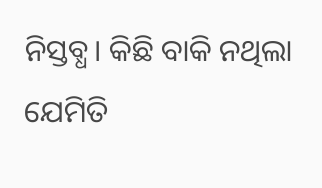ନିସ୍ତବ୍ଧ। କିଛି ବାକି ନଥିଲା ଯେମିତି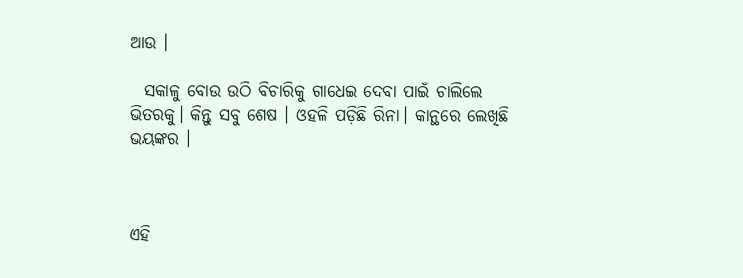ଆଉ ।

  ସକାଳୁ ବୋଉ ଉଠି ବିଚାରିକୁ ଗାଧେଇ ଦେବା ପାଇଁ ଚାଲିଲେ ଭିତରକୁ। କିନ୍ତୁ ସବୁ ଶେଷ । ଓହଳି ପଡ଼ିଛି ରିନା। କାନ୍ଥରେ ଲେଖିଛି ଭୟଙ୍କର ।



ଏହି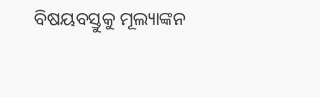ବିଷୟବସ୍ତୁକୁ ମୂଲ୍ୟାଙ୍କନ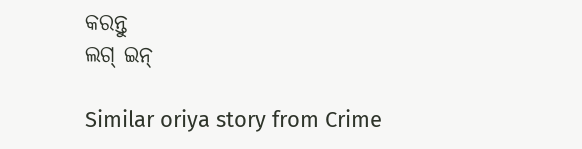କରନ୍ତୁ
ଲଗ୍ ଇନ୍

Similar oriya story from Crime